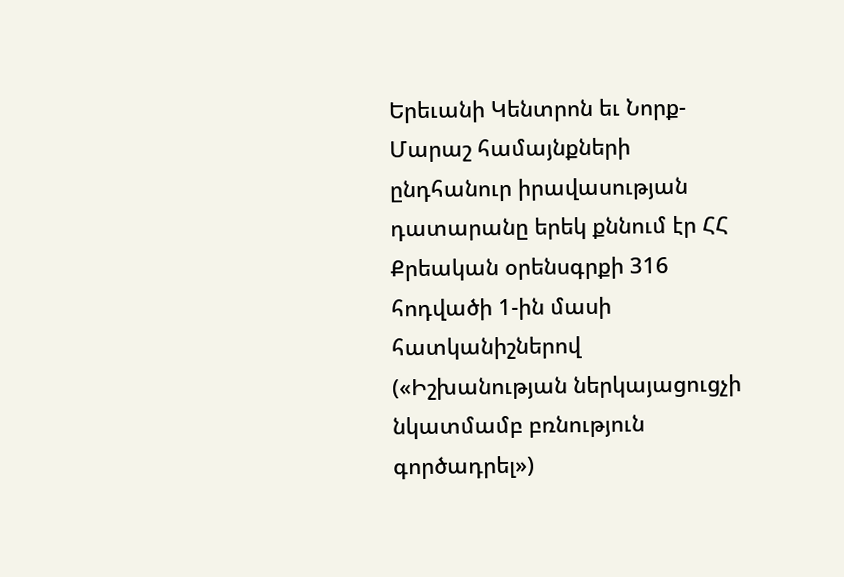Երեւանի Կենտրոն եւ Նորք-Մարաշ համայնքների ընդհանուր իրավասության դատարանը երեկ քննում էր ՀՀ Քրեական օրենսգրքի 316 հոդվածի 1-ին մասի հատկանիշներով («Իշխանության ներկայացուցչի նկատմամբ բռնություն գործադրել»)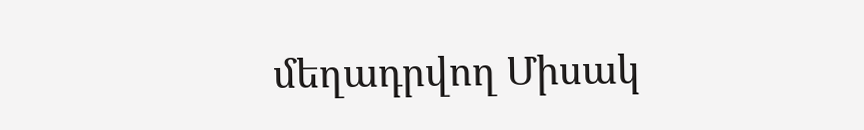մեղադրվող Միսակ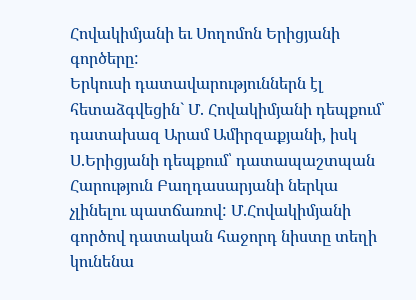Հովակիմյանի եւ Սողոմոն Երիցյանի գործերը:
Երկուսի դատավարություններն էլ հետաձգվեցին` Մ. Հովակիմյանի դեպքում՝ դատախազ Արամ Ամիրզաքյանի, իսկ Ս.Երիցյանի դեպքում՝ դատապաշտպան Հարություն Բաղդասարյանի ներկա չլինելու պատճառով: Մ.Հովակիմյանի գործով դատական հաջորդ նիստը տեղի կունենա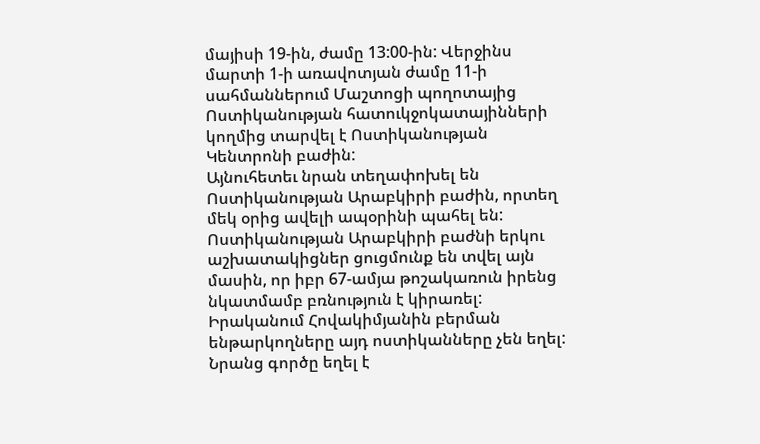մայիսի 19-ին, ժամը 13:00-ին: Վերջինս մարտի 1-ի առավոտյան ժամը 11-ի սահմաններում Մաշտոցի պողոտայից Ոստիկանության հատուկջոկատայինների կողմից տարվել է Ոստիկանության Կենտրոնի բաժին:
Այնուհետեւ նրան տեղափոխել են Ոստիկանության Արաբկիրի բաժին, որտեղ մեկ օրից ավելի ապօրինի պահել են: Ոստիկանության Արաբկիրի բաժնի երկու աշխատակիցներ ցուցմունք են տվել այն մասին, որ իբր 67-ամյա թոշակառուն իրենց նկատմամբ բռնություն է կիրառել: Իրականում Հովակիմյանին բերման ենթարկողները այդ ոստիկանները չեն եղել: Նրանց գործը եղել է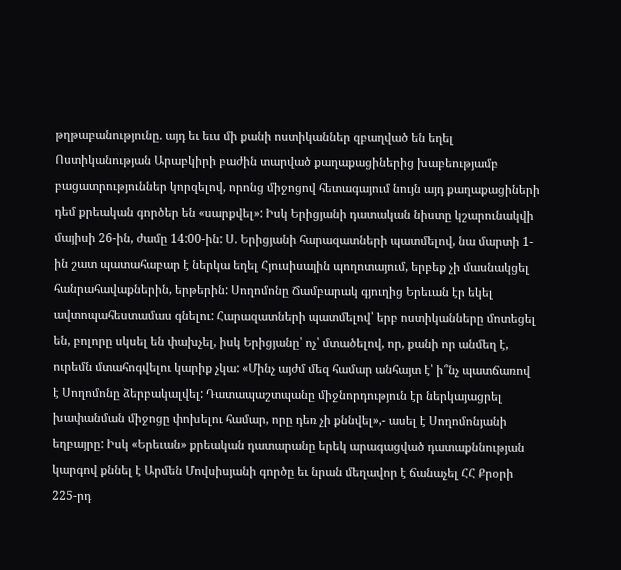թղթաբանությունը. այդ եւ եւս մի քանի ոստիկաններ զբաղված են եղել Ոստիկանության Արաբկիրի բաժին տարված քաղաքացիներից խաբեությամբ բացատրություններ կորզելով, որոնց միջոցով հետագայում նույն այդ քաղաքացիների դեմ քրեական գործեր են «սարքվել»: Իսկ Երիցյանի դատական նիստը կշարունակվի մայիսի 26-ին, ժամը 14:00-ին: Ս. Երիցյանի հարազատների պատմելով, նա մարտի 1-ին շատ պատահաբար է ներկա եղել Հյուսիսային պողոտայում, երբեք չի մասնակցել հանրահավաքներին, երթերին: Սողոմոնը Ճամբարակ գյուղից Երեւան էր եկել ավտոպահեստամաս գնելու: Հարազատների պատմելով՝ երբ ոստիկանները մոտեցել են, բոլորը սկսել են փախչել, իսկ Երիցյանը՝ ոչ՝ մտածելով, որ, քանի որ անմեղ է, ուրեմն մտահոգվելու կարիք չկա: «Մինչ այժմ մեզ համար անհայտ է՝ ի՞նչ պատճառով է Սողոմոնը ձերբակալվել: Դատապաշտպանը միջնորդություն էր ներկայացրել խափանման միջոցը փոխելու համար, որը դեռ չի քննվել»,- ասել է Սողոմոնյանի եղբայրը: Իսկ «Երեւան» քրեական դատարանը երեկ արագացված դատաքննության կարգով քննել է Արմեն Մովսիսյանի գործը եւ նրան մեղավոր է ճանաչել ՀՀ Քրօրի 225-րդ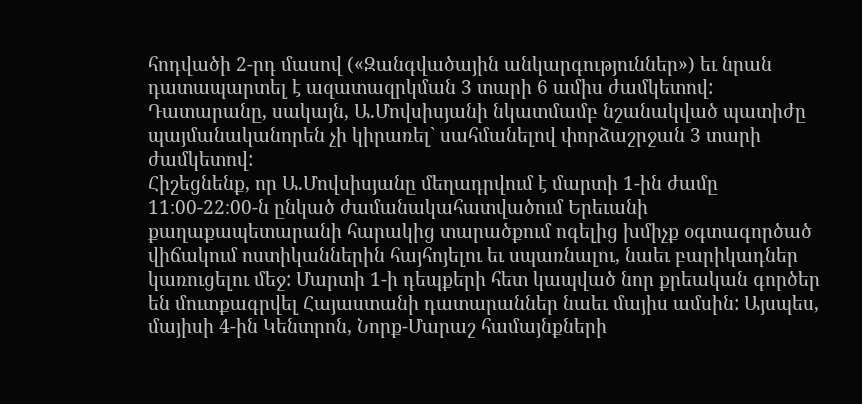հոդվածի 2-րդ մասով («Զանգվածային անկարգություններ») եւ նրան դատապարտել է ազատազրկման 3 տարի 6 ամիս ժամկետով: Դատարանը, սակայն, Ա.Մովսիսյանի նկատմամբ նշանակված պատիժը պայմանականորեն չի կիրառել` սահմանելով փորձաշրջան 3 տարի ժամկետով:
Հիշեցնենք, որ Ա.Մովսիսյանը մեղադրվում է մարտի 1-ին ժամը 11։00-22։00-ն ընկած ժամանակահատվածում Երեւանի քաղաքապետարանի հարակից տարածքում ոգելից խմիչք օգտագործած վիճակում ոստիկաններին հայհոյելու եւ սպառնալու, նաեւ բարիկադներ կառուցելու մեջ: Մարտի 1-ի դեպքերի հետ կապված նոր քրեական գործեր են մուտքագրվել Հայաստանի դատարաններ նաեւ մայիս ամսին: Այսպես, մայիսի 4-ին Կենտրոն, Նորք-Մարաշ համայնքների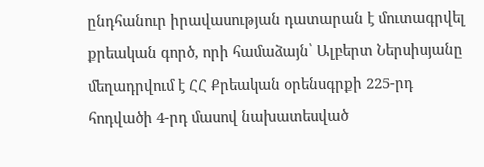ընդհանուր իրավասության դատարան է մուտագրվել քրեական գործ, որի համաձայն՝ Ալբերտ Ներսիսյանը մեղադրվում է ՀՀ Քրեական օրենսգրքի 225-րդ հոդվածի 4-րդ մասով նախատեսված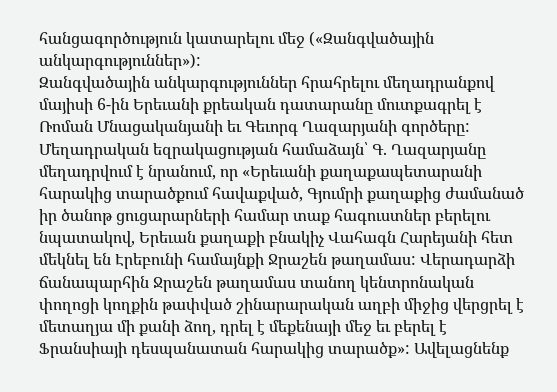հանցագործություն կատարելու մեջ («Զանգվածային անկարգություններ»):
Զանգվածային անկարգություններ հրահրելու մեղադրանքով մայիսի 6-ին Երեւանի քրեական դատարանը մուտքագրել է Ռոման Մնացականյանի եւ Գեւորգ Ղազարյանի գործերը: Մեղադրական եզրակացության համաձայն՝ Գ. Ղազարյանը մեղադրվում է նրանում, որ «Երեւանի քաղաքապետարանի հարակից տարածքում հավաքված, Գյումրի քաղաքից ժամանած իր ծանոթ ցուցարարների համար տաք հագուստներ բերելու նպատակով, Երեւան քաղաքի բնակիչ Վահագն Հարեյանի հետ մեկնել են Էրեբունի համայնքի Ջրաշեն թաղամաս: Վերադարձի ճանապարհին Ջրաշեն թաղամաս տանող կենտրոնական փողոցի կողքին թափված շինարարական աղբի միջից վերցրել է մետաղյա մի քանի ձող, դրել է մեքենայի մեջ եւ բերել է Ֆրանսիայի դեսպանատան հարակից տարածք»: Ավելացնենք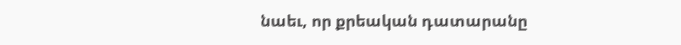նաեւ, որ քրեական դատարանը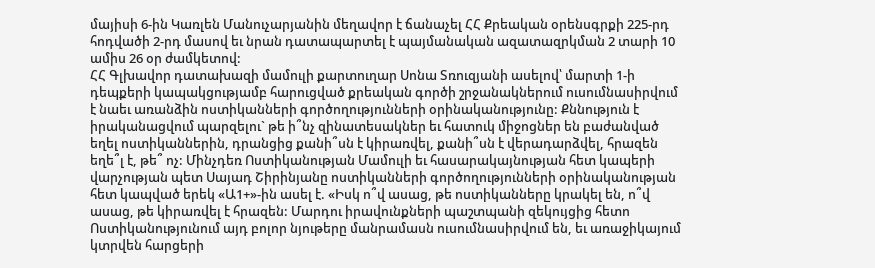մայիսի 6-ին Կառլեն Մանուչարյանին մեղավոր է ճանաչել ՀՀ Քրեական օրենսգրքի 225-րդ հոդվածի 2-րդ մասով եւ նրան դատապարտել է պայմանական ազատազրկման 2 տարի 10 ամիս 26 օր ժամկետով:
ՀՀ Գլխավոր դատախազի մամուլի քարտուղար Սոնա Տռուզյանի ասելով՝ մարտի 1-ի դեպքերի կապակցությամբ հարուցված քրեական գործի շրջանակներում ուսումնասիրվում է նաեւ առանձին ոստիկանների գործողությունների օրինականությունը: Քննություն է իրականացվում պարզելու` թե ի՞նչ զինատեսակներ եւ հատուկ միջոցներ են բաժանված եղել ոստիկաններին, դրանցից քանի՞սն է կիրառվել, քանի՞սն է վերադարձվել, հրազեն եղե՞լ է, թե՞ ոչ: Մինչդեռ Ոստիկանության Մամուլի եւ հասարակայնության հետ կապերի վարչության պետ Սայադ Շիրինյանը ոստիկանների գործողությունների օրինականության հետ կապված երեկ «Ա1+»-ին ասել է. «Իսկ ո՞վ ասաց, թե ոստիկանները կրակել են, ո՞վ ասաց, թե կիրառվել է հրազեն: Մարդու իրավունքների պաշտպանի զեկույցից հետո Ոստիկանությունում այդ բոլոր նյութերը մանրամասն ուսումնասիրվում են, եւ առաջիկայում կտրվեն հարցերի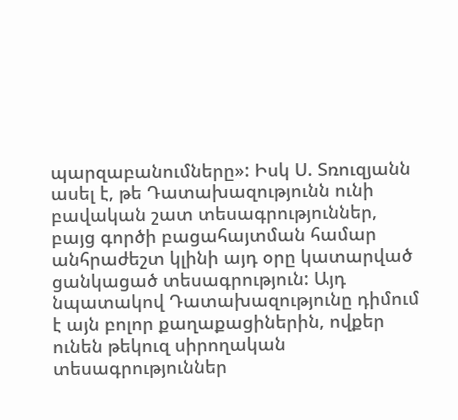պարզաբանումները»: Իսկ Ս. Տռուզյանն ասել է, թե Դատախազությունն ունի բավական շատ տեսագրություններ, բայց գործի բացահայտման համար անհրաժեշտ կլինի այդ օրը կատարված ցանկացած տեսագրություն: Այդ նպատակով Դատախազությունը դիմում է այն բոլոր քաղաքացիներին, ովքեր ունեն թեկուզ սիրողական տեսագրություններ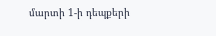մարտի 1-ի դեպքերի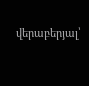վերաբերյալ՝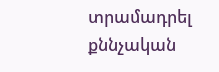տրամադրել քննչական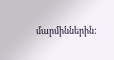մարմիններին: